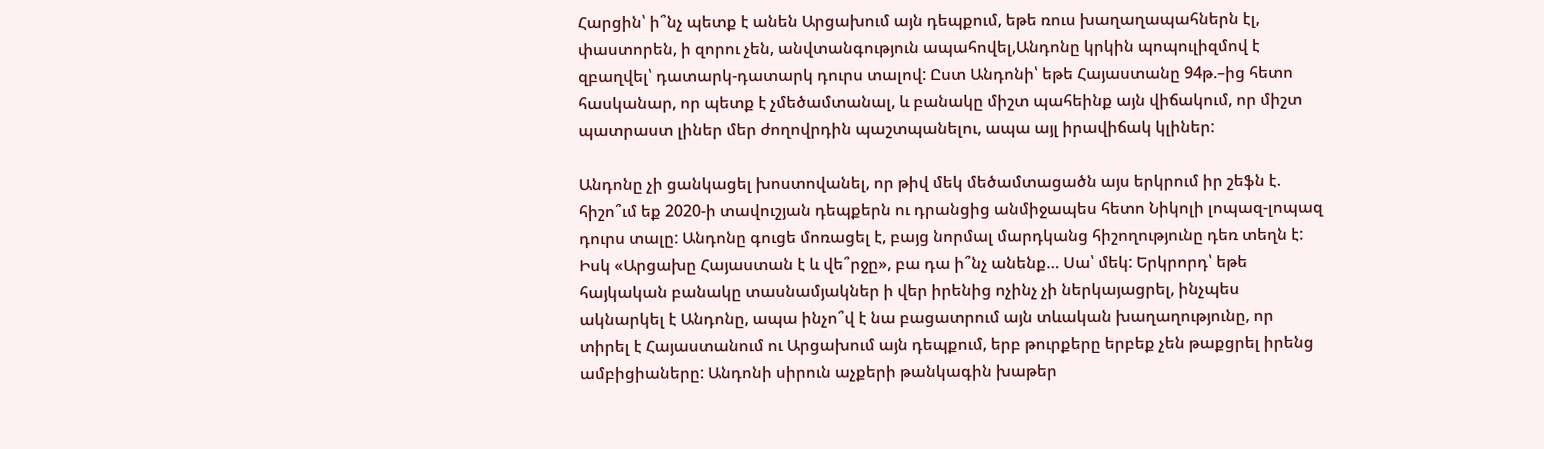Հարցին՝ ի՞նչ պետք է անեն Արցախում այն դեպքում, եթե ռուս խաղաղապահներն էլ, փաստորեն, ի զորու չեն, անվտանգություն ապահովել,Անդոնը կրկին պոպուլիզմով է զբաղվել՝ դատարկ-դատարկ դուրս տալով: Ըստ Անդոնի՝ եթե Հայաստանը 94թ.–ից հետո հասկանար, որ պետք է չմեծամտանալ, և բանակը միշտ պահեինք այն վիճակում, որ միշտ պատրաստ լիներ մեր ժողովրդին պաշտպանելու, ապա այլ իրավիճակ կլիներ:

Անդոնը չի ցանկացել խոստովանել, որ թիվ մեկ մեծամտացածն այս երկրում իր շեֆն է. հիշո՞ւմ եք 2020-ի տավուշյան դեպքերն ու դրանցից անմիջապես հետո Նիկոլի լոպազ-լոպազ դուրս տալը: Անդոնը գուցե մոռացել է, բայց նորմալ մարդկանց հիշողությունը դեռ տեղն է: Իսկ «Արցախը Հայաստան է և վե՞րջը», բա դա ի՞նչ անենք… Սա՝ մեկ: Երկրորդ՝ եթե հայկական բանակը տասնամյակներ ի վեր իրենից ոչինչ չի ներկայացրել, ինչպես ակնարկել է Անդոնը, ապա ինչո՞վ է նա բացատրում այն տևական խաղաղությունը, որ տիրել է Հայաստանում ու Արցախում այն դեպքում, երբ թուրքերը երբեք չեն թաքցրել իրենց ամբիցիաները: Անդոնի սիրուն աչքերի թանկագին խաթեր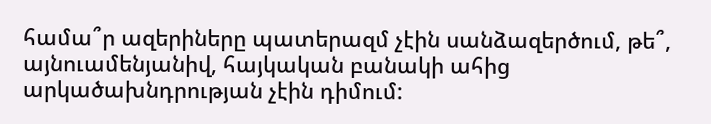համա՞ր ազերիները պատերազմ չէին սանձազերծում, թե՞, այնուամենյանիվ, հայկական բանակի ահից արկածախնդրության չէին դիմում: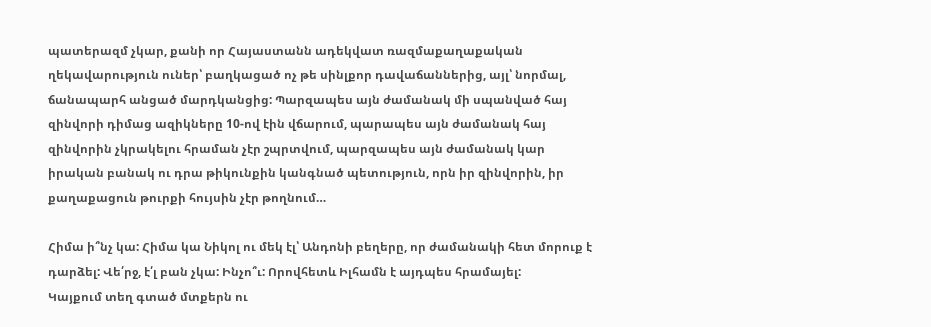պատերազմ չկար, քանի որ Հայաստանն ադեկվատ ռազմաքաղաքական ղեկավարություն ուներ՝ բաղկացած ոչ թե սինլքոր դավաճաններից, այլ՝ նորմալ, ճանապարհ անցած մարդկանցից: Պարզապես այն ժամանակ մի սպանված հայ զինվորի դիմաց ազիկները 10-ով էին վճարում, պարապես այն ժամանակ հայ զինվորին չկրակելու հրաման չէր շպրտվում, պարզապես այն ժամանակ կար իրական բանակ ու դրա թիկունքին կանգնած պետություն, որն իր զինվորին, իր քաղաքացուն թուրքի հույսին չէր թողնում…

Հիմա ի՞նչ կա: Հիմա կա Նիկոլ ու մեկ էլ՝ Անդոնի բեղերը, որ ժամանակի հետ մորուք է դարձել: Վե՛րջ, է՛լ բան չկա: Ինչո՞ւ: Որովհետև Իլհամն է այդպես հրամայել:
Կայքում տեղ գտած մտքերն ու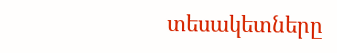տեսակետները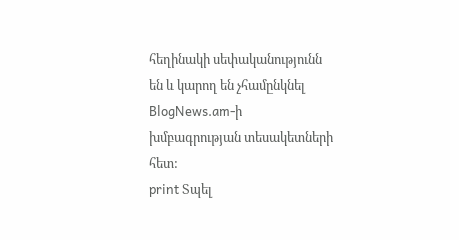հեղինակի սեփականությունն են և կարող են չհամընկնել BlogNews.am-ի խմբագրության տեսակետների հետ:
print Տպել